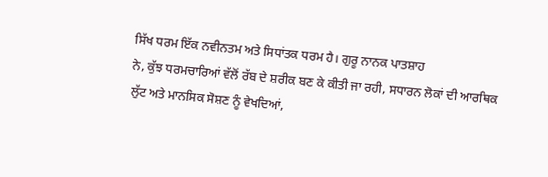ਸਿੱਖ ਧਰਮ ਇੱਕ ਨਵੀਨਤਮ ਅਤੇ ਸਿਧਾਂਤਕ ਧਰਮ ਹੈ। ਗੁਰੂ ਨਾਨਕ ਪਾਤਸ਼ਾਹ
ਨੇ, ਕੁੱਝ ਧਰਮਚਾਰਿਆਂ ਵੱਲੋਂ ਰੱਬ ਦੇ ਸ਼ਰੀਕ ਬਣ ਕੇ ਕੀਤੀ ਜਾ ਰਹੀ, ਸਧਾਰਨ ਲੋਕਾਂ ਦੀ ਆਰਥਿਕ
ਲੁੱਟ ਅਤੇ ਮਾਨਸਿਕ ਸੋਸ਼ਣ ਨੂੰ ਵੇਖਦਿਆਂ,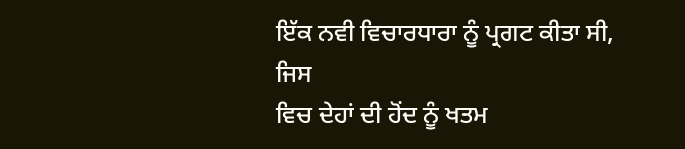ਇੱਕ ਨਵੀ ਵਿਚਾਰਧਾਰਾ ਨੂੰ ਪ੍ਰਗਟ ਕੀਤਾ ਸੀ, ਜਿਸ
ਵਿਚ ਦੇਹਾਂ ਦੀ ਹੋਂਦ ਨੂੰ ਖਤਮ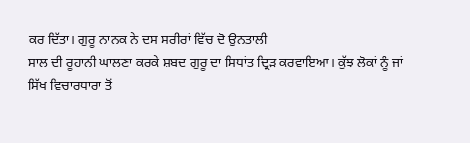ਕਰ ਦਿੱਤਾ। ਗੁਰੂ ਨਾਨਕ ਨੇ ਦਸ ਸਰੀਰਾਂ ਵਿੱਚ ਦੋ ਉਨਤਾਲੀ
ਸਾਲ ਦੀ ਰੂਹਾਨੀ ਘਾਲਣਾ ਕਰਕੇ ਸ਼ਬਦ ਗੁਰੂ ਦਾ ਸਿਧਾਂਤ ਦ੍ਰਿੜ ਕਰਵਾਇਆ। ਕੁੱਝ ਲੋਕਾਂ ਨੂੰ ਜਾਂ
ਸਿੱਖ ਵਿਚਾਰਧਾਰਾ ਤੋਂ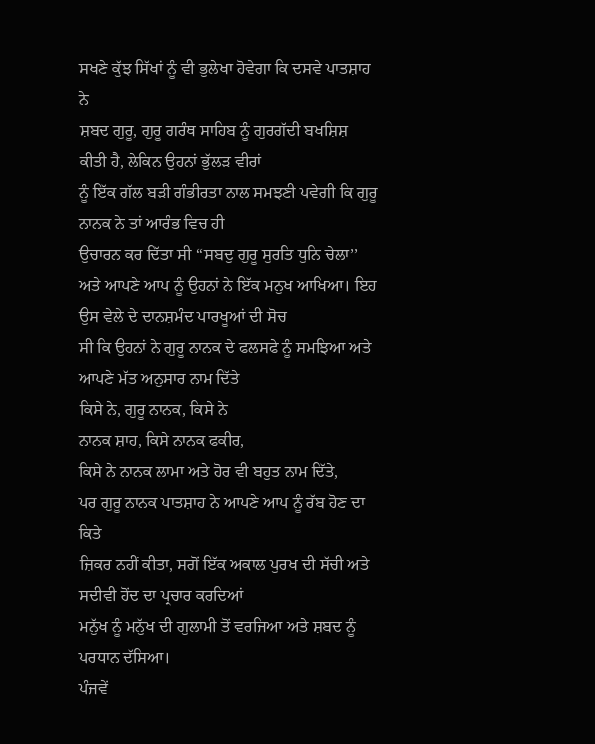ਸਖਣੇ ਕੁੱਝ ਸਿੱਖਾਂ ਨੂੰ ਵੀ ਭੁਲੇਖਾ ਹੋਵੇਗਾ ਕਿ ਦਸਵੇ ਪਾਤਸ਼ਾਹ ਨੇ
ਸ਼ਬਦ ਗੁਰੂ, ਗੁਰੂ ਗਰੰਥ ਸਾਹਿਬ ਨੂੰ ਗੁਰਗੱਦੀ ਬਖਸ਼ਿਸ਼ ਕੀਤੀ ਹੈ, ਲੇਕਿਨ ਉਹਨਾਂ ਭੁੱਲੜ ਵੀਰਾਂ
ਨੂੰ ਇੱਕ ਗੱਲ ਬੜੀ ਗੰਭੀਰਤਾ ਨਾਲ ਸਮਝਣੀ ਪਵੇਗੀ ਕਿ ਗੁਰੂ ਨਾਨਕ ਨੇ ਤਾਂ ਆਰੰਭ ਵਿਚ ਹੀ
ਉਚਾਰਨ ਕਰ ਦਿੱਤਾ ਸੀ ‘‘ਸਬਦੁ ਗੁਰੂ ਸੁਰਤਿ ਧੁਨਿ ਚੇਲਾ’’
ਅਤੇ ਆਪਣੇ ਆਪ ਨੂੰ ਉਹਨਾਂ ਨੇ ਇੱਕ ਮਨੁਖ ਆਖਿਆ। ਇਹ ਉਸ ਵੇਲੇ ਦੇ ਦਾਨਸ਼ਮੰਦ ਪਾਰਖੂਆਂ ਦੀ ਸੋਚ
ਸੀ ਕਿ ਉਹਨਾਂ ਨੇ ਗੁਰੂ ਨਾਨਕ ਦੇ ਫਲਸਫੇ ਨੂੰ ਸਮਝਿਆ ਅਤੇ ਆਪਣੇ ਮੱਤ ਅਨੁਸਾਰ ਨਾਮ ਦਿੱਤੇ
ਕਿਸੇ ਨੇ, ਗੁਰੂ ਨਾਨਕ, ਕਿਸੇ ਨੇ
ਨਾਨਕ ਸ਼ਾਹ, ਕਿਸੇ ਨਾਨਕ ਫਕੀਰ,
ਕਿਸੇ ਨੇ ਨਾਨਕ ਲਾਮਾ ਅਤੇ ਹੋਰ ਵੀ ਬਹੁਤ ਨਾਮ ਦਿੱਤੇ,
ਪਰ ਗੁਰੂ ਨਾਨਕ ਪਾਤਸ਼ਾਹ ਨੇ ਆਪਣੇ ਆਪ ਨੂੰ ਰੱਬ ਹੋਣ ਦਾ ਕਿਤੇ
ਜ਼ਿਕਰ ਨਹੀਂ ਕੀਤਾ, ਸਗੋਂ ਇੱਕ ਅਕਾਲ ਪੁਰਖ ਦੀ ਸੱਚੀ ਅਤੇ ਸਦੀਵੀ ਹੋਂਦ ਦਾ ਪ੍ਰਚਾਰ ਕਰਦਿਆਂ
ਮਨੁੱਖ ਨੂੰ ਮਨੁੱਖ ਦੀ ਗੁਲਾਮੀ ਤੋਂ ਵਰਜਿਆ ਅਤੇ ਸ਼ਬਦ ਨੂੰ ਪਰਧਾਨ ਦੱਸਿਆ।
ਪੰਜਵੇਂ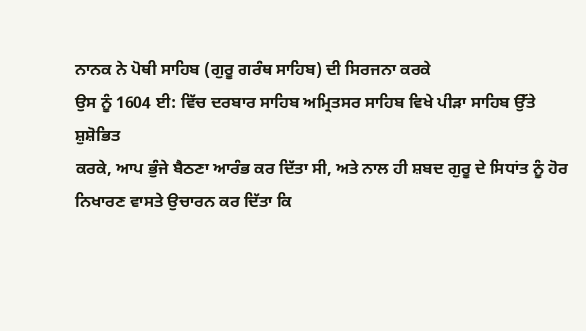ਨਾਨਕ ਨੇ ਪੋਥੀ ਸਾਹਿਬ (ਗੁਰੂ ਗਰੰਥ ਸਾਹਿਬ) ਦੀ ਸਿਰਜਨਾ ਕਰਕੇ
ਉਸ ਨੂੰ 1604 ਈ: ਵਿੱਚ ਦਰਬਾਰ ਸਾਹਿਬ ਅਮ੍ਰਿਤਸਰ ਸਾਹਿਬ ਵਿਖੇ ਪੀੜਾ ਸਾਹਿਬ ਉੱਤੇ
ਸ਼ੁਸ਼ੋਭਿਤ
ਕਰਕੇ, ਆਪ ਭੁੰਜੇ ਬੈਠਣਾ ਆਰੰਭ ਕਰ ਦਿੱਤਾ ਸੀ, ਅਤੇ ਨਾਲ ਹੀ ਸ਼ਬਦ ਗੁਰੂ ਦੇ ਸਿਧਾਂਤ ਨੂੰ ਹੋਰ
ਨਿਖਾਰਣ ਵਾਸਤੇ ਉਚਾਰਨ ਕਰ ਦਿੱਤਾ ਕਿ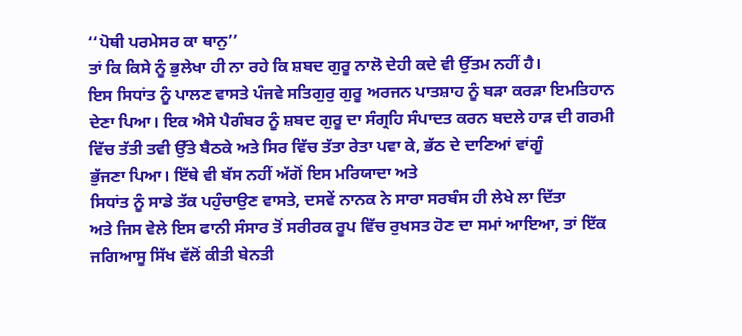‘‘ਪੋਥੀ ਪਰਮੇਸਰ ਕਾ ਥਾਨੁ’’
ਤਾਂ ਕਿ ਕਿਸੇ ਨੂੰ ਭੁਲੇਖਾ ਹੀ ਨਾ ਰਹੇ ਕਿ ਸ਼ਬਦ ਗੁਰੂ ਨਾਲੋ ਦੇਹੀ ਕਦੇ ਵੀ ਉੱਤਮ ਨਹੀਂ ਹੈ।
ਇਸ ਸਿਧਾਂਤ ਨੂੰ ਪਾਲਣ ਵਾਸਤੇ ਪੰਜਵੇ ਸਤਿਗੁਰੁ ਗੁਰੂ ਅਰਜਨ ਪਾਤਸ਼ਾਹ ਨੂੰ ਬੜਾ ਕਰੜਾ ਇਮਤਿਹਾਨ
ਦੇਣਾ ਪਿਆ। ਇਕ ਐਸੇ ਪੈਗੰਬਰ ਨੂੰ ਸ਼ਬਦ ਗੁਰੂ ਦਾ ਸੰਗ੍ਰਹਿ ਸੰਪਾਦਤ ਕਰਨ ਬਦਲੇ ਹਾੜ ਦੀ ਗਰਮੀ
ਵਿੱਚ ਤੱਤੀ ਤਵੀ ਉੱਤੇ ਬੈਠਕੇ ਅਤੇ ਸਿਰ ਵਿੱਚ ਤੱਤਾ ਰੇਤਾ ਪਵਾ ਕੇ, ਭੱਠ ਦੇ ਦਾਣਿਆਂ ਵਾਂਗੂੰ
ਭੁੱਜਣਾ ਪਿਆ। ਇੱਥੇ ਵੀ ਬੱਸ ਨਹੀਂ ਅੱਗੋਂ ਇਸ ਮਰਿਯਾਦਾ ਅਤੇ
ਸਿਧਾਂਤ ਨੂੰ ਸਾਡੇ ਤੱਕ ਪਹੁੰਚਾਉਣ ਵਾਸਤੇ, ਦਸਵੇਂ ਨਾਨਕ ਨੇ ਸਾਰਾ ਸਰਬੰਸ ਹੀ ਲੇਖੇ ਲਾ ਦਿੱਤਾ
ਅਤੇ ਜਿਸ ਵੇਲੇ ਇਸ ਫਾਨੀ ਸੰਸਾਰ ਤੋਂ ਸਰੀਰਕ ਰੂਪ ਵਿੱਚ ਰੁਖਸਤ ਹੋਣ ਦਾ ਸਮਾਂ ਆਇਆ, ਤਾਂ ਇੱਕ
ਜਗਿਆਸੂ ਸਿੱਖ ਵੱਲੋਂ ਕੀਤੀ ਬੇਨਤੀ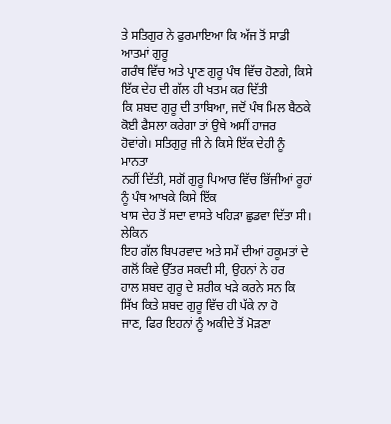ਤੇ ਸਤਿਗੁਰ ਨੇ ਫੁਰਮਾਇਆ ਕਿ ਅੱਜ ਤੋਂ ਸਾਡੀ ਆਤਮਾਂ ਗੁਰੂ
ਗਰੰਥ ਵਿੱਚ ਅਤੇ ਪ੍ਰਾਣ ਗੁਰੂ ਪੰਥ ਵਿੱਚ ਹੋਣਗੇ, ਕਿਸੇ ਇੱਕ ਦੇਹ ਦੀ ਗੱਲ ਹੀ ਖਤਮ ਕਰ ਦਿੱਤੀ
ਕਿ ਸ਼ਬਦ ਗੁਰੂ ਦੀ ਤਾਬਿਆ, ਜਦੋਂ ਪੰਥ ਮਿਲ ਬੈਠਕੇ ਕੋਈ ਫੈਸਲਾ ਕਰੇਗਾ ਤਾਂ ਉਥੇ ਅਸੀਂ ਹਾਜਰ
ਹੋਵਾਂਗੇ। ਸਤਿਗੁਰੁ ਜੀ ਨੇ ਕਿਸੇ ਇੱਕ ਦੇਹੀ ਨੂੰ ਮਾਨਤਾ
ਨਹੀਂ ਦਿੱਤੀ, ਸਗੋਂ ਗੁਰੂ ਪਿਆਰ ਵਿੱਚ ਭਿੱਜੀਆਂ ਰੂਹਾਂ ਨੂੰ ਪੰਥ ਆਖਕੇ ਕਿਸੇ ਇੱਕ
ਖਾਸ ਦੇਹ ਤੋਂ ਸਦਾ ਵਾਸਤੇ ਖਹਿੜਾ ਛੁਡਵਾ ਦਿੱਤਾ ਸੀ।
ਲੇਕਿਨ
ਇਹ ਗੱਲ ਬਿਪਰਵਾਦ ਅਤੇ ਸਮੇਂ ਦੀਆਂ ਹਕੂਮਤਾਂ ਦੇ ਗਲੋਂ ਕਿਵੇ ਉੱਤਰ ਸਕਦੀ ਸੀ, ਉਹਨਾਂ ਨੇ ਹਰ
ਹਾਲ ਸ਼ਬਦ ਗੁਰੂ ਦੇ ਸ਼ਰੀਕ ਖੜੇ ਕਰਨੇ ਸਨ ਕਿ ਸਿੱਖ ਕਿਤੇ ਸ਼ਬਦ ਗੁਰੂ ਵਿੱਚ ਹੀ ਪੱਕੇ ਨਾ ਹੋ
ਜਾਣ, ਫਿਰ ਇਹਨਾਂ ਨੂੰ ਅਕੀਦੇ ਤੋਂ ਮੋੜਣਾ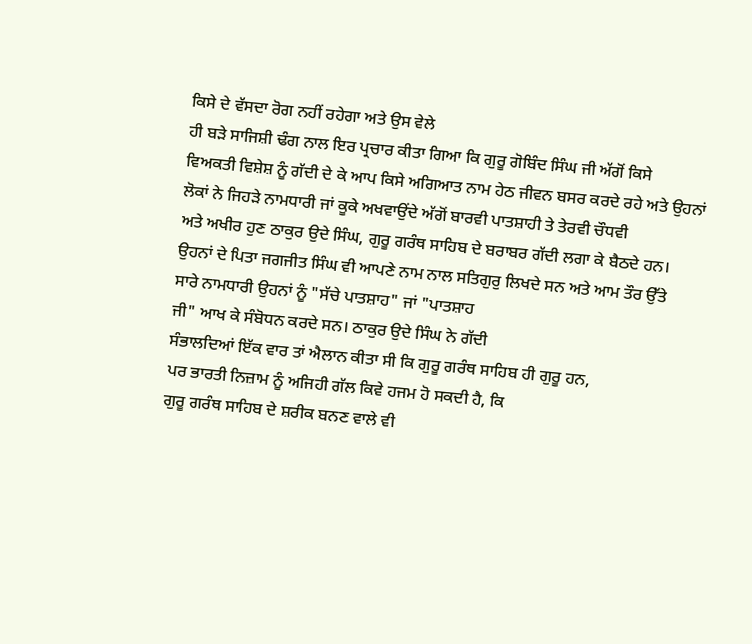ਕਿਸੇ ਦੇ ਵੱਸਦਾ ਰੋਗ ਨਹੀਂ ਰਹੇਗਾ ਅਤੇ ਉਸ ਵੇਲੇ
ਹੀ ਬੜੇ ਸਾਜਿਸ਼ੀ ਢੰਗ ਨਾਲ ਇਰ ਪ੍ਰਚਾਰ ਕੀਤਾ ਗਿਆ ਕਿ ਗੁਰੂ ਗੋਬਿੰਦ ਸਿੰਘ ਜੀ ਅੱਗੋਂ ਕਿਸੇ
ਵਿਅਕਤੀ ਵਿਸ਼ੇਸ਼ ਨੂੰ ਗੱਦੀ ਦੇ ਕੇ ਆਪ ਕਿਸੇ ਅਗਿਆਤ ਨਾਮ ਹੇਠ ਜੀਵਨ ਬਸਰ ਕਰਦੇ ਰਹੇ ਅਤੇ ਉਹਨਾਂ
ਲੋਕਾਂ ਨੇ ਜਿਹੜੇ ਨਾਮਧਾਰੀ ਜਾਂ ਕੂਕੇ ਅਖਵਾਉਂਦੇ ਅੱਗੋਂ ਬਾਰਵੀ ਪਾਤਸ਼ਾਹੀ ਤੇ ਤੇਰਵੀ ਚੌਧਵੀ
ਅਤੇ ਅਖੀਰ ਹੁਣ ਠਾਕੁਰ ਉਦੇ ਸਿੰਘ, ਗੁਰੂ ਗਰੰਥ ਸਾਹਿਬ ਦੇ ਬਰਾਬਰ ਗੱਦੀ ਲਗਾ ਕੇ ਬੈਠਦੇ ਹਨ।
ਉਹਨਾਂ ਦੇ ਪਿਤਾ ਜਗਜੀਤ ਸਿੰਘ ਵੀ ਆਪਣੇ ਨਾਮ ਨਾਲ ਸਤਿਗੁਰੁ ਲਿਖਦੇ ਸਨ ਅਤੇ ਆਮ ਤੌਰ ਉੱਤੇ
ਸਾਰੇ ਨਾਮਧਾਰੀ ਉਹਨਾਂ ਨੂੰ "ਸੱਚੇ ਪਾਤਸ਼ਾਹ" ਜਾਂ "ਪਾਤਸ਼ਾਹ
ਜੀ" ਆਖ ਕੇ ਸੰਬੋਧਨ ਕਰਦੇ ਸਨ। ਠਾਕੁਰ ਉਦੇ ਸਿੰਘ ਨੇ ਗੱਦੀ
ਸੰਭਾਲਦਿਆਂ ਇੱਕ ਵਾਰ ਤਾਂ ਐਲਾਨ ਕੀਤਾ ਸੀ ਕਿ ਗੁਰੂ ਗਰੰਥ ਸਾਹਿਬ ਹੀ ਗੁਰੂ ਹਨ,
ਪਰ ਭਾਰਤੀ ਨਿਜ਼ਾਮ ਨੂੰ ਅਜਿਹੀ ਗੱਲ ਕਿਵੇ ਹਜਮ ਹੋ ਸਕਦੀ ਹੈ, ਕਿ
ਗੁਰੂ ਗਰੰਥ ਸਾਹਿਬ ਦੇ ਸ਼ਰੀਕ ਬਨਣ ਵਾਲੇ ਵੀ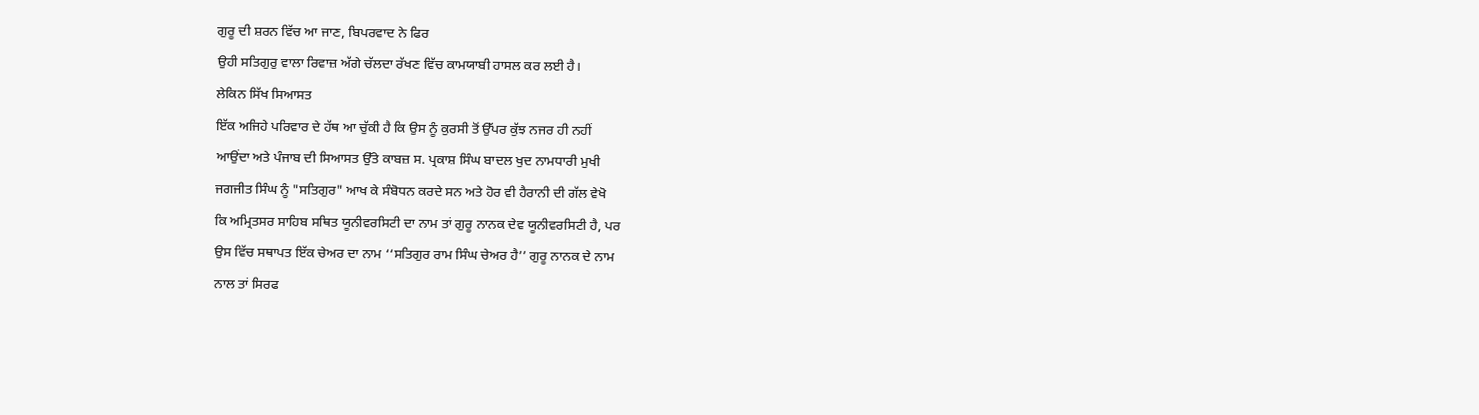ਗੁਰੂ ਦੀ ਸ਼ਰਨ ਵਿੱਚ ਆ ਜਾਣ, ਬਿਪਰਵਾਦ ਨੇ ਫਿਰ
ਉਹੀ ਸਤਿਗੁਰੁ ਵਾਲਾ ਰਿਵਾਜ਼ ਅੱਗੇ ਚੱਲਦਾ ਰੱਖਣ ਵਿੱਚ ਕਾਮਯਾਬੀ ਹਾਸਲ ਕਰ ਲਈ ਹੈ।
ਲੇਕਿਨ ਸਿੱਖ ਸਿਆਸਤ
ਇੱਕ ਅਜਿਹੇ ਪਰਿਵਾਰ ਦੇ ਹੱਥ ਆ ਚੁੱਕੀ ਹੈ ਕਿ ਉਸ ਨੂੰ ਕੁਰਸੀ ਤੋਂ ਉੱਪਰ ਕੁੱਝ ਨਜਰ ਹੀ ਨਹੀਂ
ਆਉਂਦਾ ਅਤੇ ਪੰਜਾਬ ਦੀ ਸਿਆਸਤ ਉੱਤੇ ਕਾਬਜ਼ ਸ. ਪ੍ਰਕਾਸ਼ ਸਿੰਘ ਬਾਦਲ ਖੁਦ ਨਾਮਧਾਰੀ ਮੁਖੀ
ਜਗਜੀਤ ਸਿੰਘ ਨੂੰ "ਸਤਿਗੁਰ" ਆਖ ਕੇ ਸੰਬੋਧਨ ਕਰਦੇ ਸਨ ਅਤੇ ਹੋਰ ਵੀ ਹੈਰਾਨੀ ਦੀ ਗੱਲ ਵੇਖੋ
ਕਿ ਅਮ੍ਰਿਤਸਰ ਸਾਹਿਬ ਸਥਿਤ ਯੂਨੀਵਰਸਿਟੀ ਦਾ ਨਾਮ ਤਾਂ ਗੁਰੂ ਨਾਨਕ ਦੇਵ ਯੂਨੀਵਰਸਿਟੀ ਹੈ, ਪਰ
ਉਸ ਵਿੱਚ ਸਥਾਪਤ ਇੱਕ ਚੇਅਰ ਦਾ ਨਾਮ ‘‘ਸਤਿਗੁਰ ਰਾਮ ਸਿੰਘ ਚੇਅਰ ਹੈ’’ ਗੁਰੂ ਨਾਨਕ ਦੇ ਨਾਮ
ਨਾਲ ਤਾਂ ਸਿਰਫ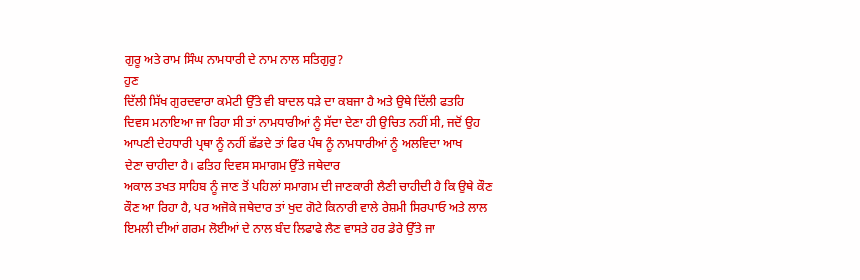ਗੁਰੂ ਅਤੇ ਰਾਮ ਸਿੰਘ ਨਾਮਧਾਰੀ ਦੇ ਨਾਮ ਨਾਲ ਸਤਿਗੁਰੁ?
ਹੁਣ
ਦਿੱਲੀ ਸਿੱਖ ਗੁਰਦਵਾਰਾ ਕਮੇਟੀ ਉੱਤੇ ਵੀ ਬਾਦਲ ਧੜੇ ਦਾ ਕਬਜਾ ਹੈ ਅਤੇ ਉਥੇ ਦਿੱਲੀ ਫਤਹਿ
ਦਿਵਸ ਮਨਾਇਆ ਜਾ ਰਿਹਾ ਸੀ ਤਾਂ ਨਾਮਧਾਰੀਆਂ ਨੂੰ ਸੱਦਾ ਦੇਣਾ ਹੀ ਉਚਿਤ ਨਹੀਂ ਸੀ, ਜਦੋਂ ਉਹ
ਆਪਣੀ ਦੇਹਧਾਰੀ ਪ੍ਰਥਾ ਨੂੰ ਨਹੀਂ ਛੱਡਦੇ ਤਾਂ ਫਿਰ ਪੰਥ ਨੂੰ ਨਾਮਧਾਰੀਆਂ ਨੂੰ ਅਲਵਿਦਾ ਆਖ
ਦੇਣਾ ਚਾਹੀਦਾ ਹੈ। ਫਤਿਹ ਦਿਵਸ ਸਮਾਗਮ ਉੱਤੇ ਜਥੇਦਾਰ
ਅਕਾਲ ਤਖਤ ਸਾਹਿਬ ਨੂੰ ਜਾਣ ਤੋਂ ਪਹਿਲਾਂ ਸਮਾਗਮ ਦੀ ਜਾਣਕਾਰੀ ਲੈਣੀ ਚਾਹੀਦੀ ਹੈ ਕਿ ਉਥੇ ਕੌਣ
ਕੌਣ ਆ ਰਿਹਾ ਹੈ, ਪਰ ਅਜੋਕੇ ਜਥੇਦਾਰ ਤਾਂ ਖੁਦ ਗੋਟੇ ਕਿਨਾਰੀ ਵਾਲੇ ਰੇਸ਼ਮੀ ਸਿਰਪਾਓ ਅਤੇ ਲਾਲ
ਇਮਲੀ ਦੀਆਂ ਗਰਮ ਲੋਈਆਂ ਦੇ ਨਾਲ ਬੰਦ ਲਿਫਾਫੇ ਲੈਣ ਵਾਸਤੇ ਹਰ ਡੇਰੇ ਉੱਤੇ ਜਾ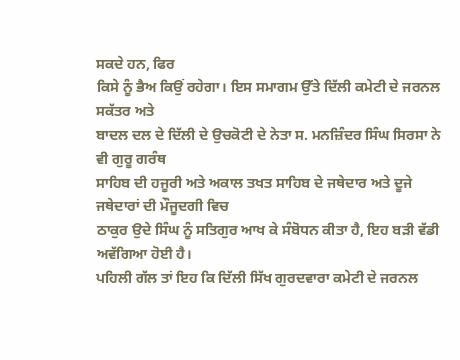ਸਕਦੇ ਹਨ, ਫਿਰ
ਕਿਸੇ ਨੂੰ ਭੈਅ ਕਿਉਂ ਰਹੇਗਾ। ਇਸ ਸਮਾਗਮ ਉੱਤੇ ਦਿੱਲੀ ਕਮੇਟੀ ਦੇ ਜਰਨਲ ਸਕੱਤਰ ਅਤੇ
ਬਾਦਲ ਦਲ ਦੇ ਦਿੱਲੀ ਦੇ ਉਚਕੋਟੀ ਦੇ ਨੇਤਾ ਸ. ਮਨਜ਼ਿੰਦਰ ਸਿੰਘ ਸਿਰਸਾ ਨੇ ਵੀ ਗੁਰੂ ਗਰੰਥ
ਸਾਹਿਬ ਦੀ ਹਜੂਰੀ ਅਤੇ ਅਕਾਲ ਤਖਤ ਸਾਹਿਬ ਦੇ ਜਥੇਦਾਰ ਅਤੇ ਦੂਜੇ ਜਥੇਦਾਰਾਂ ਦੀ ਮੌਜੂਦਗੀ ਵਿਚ
ਠਾਕੁਰ ਉਦੇ ਸਿੰਘ ਨੂੰ ਸਤਿਗੁਰ ਆਖ ਕੇ ਸੰਬੋਧਨ ਕੀਤਾ ਹੈ, ਇਹ ਬੜੀ ਵੱਡੀ ਅਵੱਗਿਆ ਹੋਈ ਹੈ।
ਪਹਿਲੀ ਗੱਲ ਤਾਂ ਇਹ ਕਿ ਦਿੱਲੀ ਸਿੱਖ ਗੁਰਦਵਾਰਾ ਕਮੇਟੀ ਦੇ ਜਰਨਲ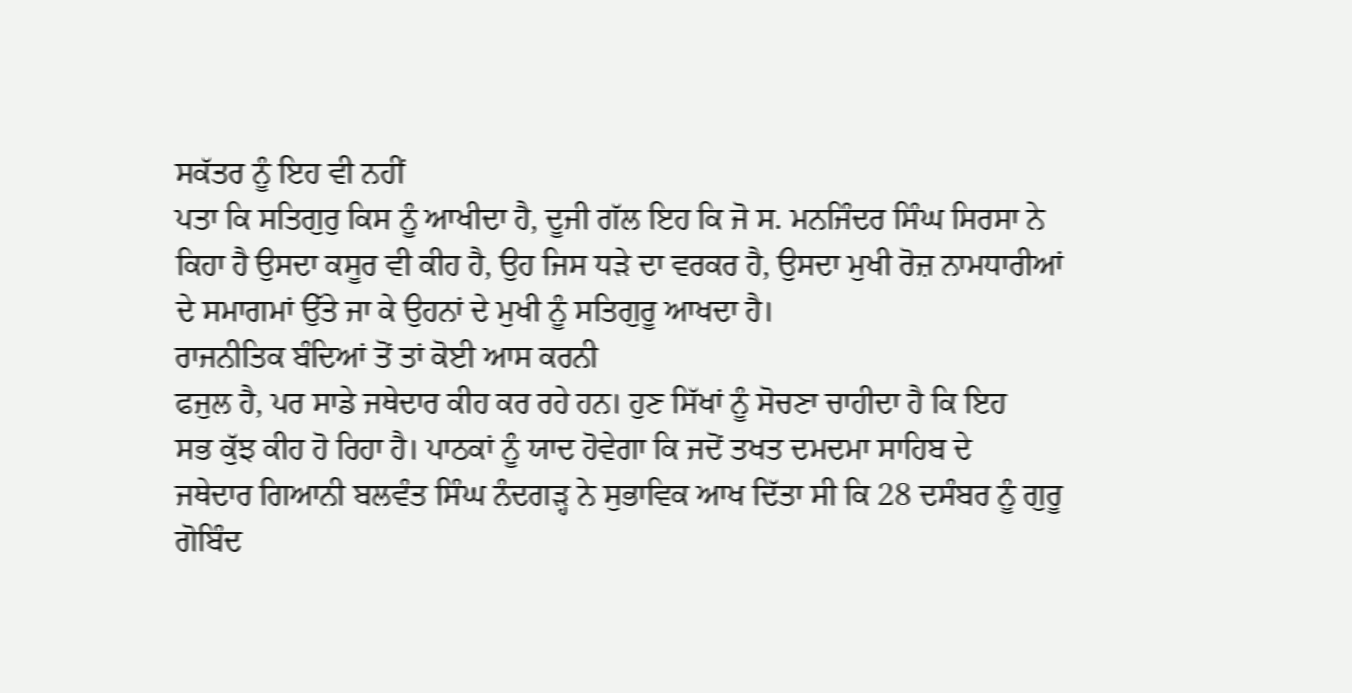ਸਕੱਤਰ ਨੂੰ ਇਹ ਵੀ ਨਹੀਂ
ਪਤਾ ਕਿ ਸਤਿਗੁਰੁ ਕਿਸ ਨੂੰ ਆਖੀਦਾ ਹੈ, ਦੂਜੀ ਗੱਲ ਇਹ ਕਿ ਜੋ ਸ. ਮਨਜਿੰਦਰ ਸਿੰਘ ਸਿਰਸਾ ਨੇ
ਕਿਹਾ ਹੈ ਉਸਦਾ ਕਸੂਰ ਵੀ ਕੀਹ ਹੈ, ਉਹ ਜਿਸ ਧੜੇ ਦਾ ਵਰਕਰ ਹੈ, ਉਸਦਾ ਮੁਖੀ ਰੋਜ਼ ਨਾਮਧਾਰੀਆਂ
ਦੇ ਸਮਾਗਮਾਂ ਉੱਤੇ ਜਾ ਕੇ ਉਹਨਾਂ ਦੇ ਮੁਖੀ ਨੂੰ ਸਤਿਗੁਰੂ ਆਖਦਾ ਹੈ।
ਰਾਜਨੀਤਿਕ ਬੰਦਿਆਂ ਤੋਂ ਤਾਂ ਕੋਈ ਆਸ ਕਰਨੀ
ਫਜੁਲ ਹੈ, ਪਰ ਸਾਡੇ ਜਥੇਦਾਰ ਕੀਹ ਕਰ ਰਹੇ ਹਨ। ਹੁਣ ਸਿੱਖਾਂ ਨੂੰ ਸੋਚਣਾ ਚਾਹੀਦਾ ਹੈ ਕਿ ਇਹ
ਸਭ ਕੁੱਝ ਕੀਹ ਹੋ ਰਿਹਾ ਹੈ। ਪਾਠਕਾਂ ਨੂੰ ਯਾਦ ਹੋਵੇਗਾ ਕਿ ਜਦੋਂ ਤਖਤ ਦਮਦਮਾ ਸਾਹਿਬ ਦੇ
ਜਥੇਦਾਰ ਗਿਆਨੀ ਬਲਵੰਤ ਸਿੰਘ ਨੰਦਗੜ੍ਹ ਨੇ ਸੁਭਾਵਿਕ ਆਖ ਦਿੱਤਾ ਸੀ ਕਿ 28 ਦਸੰਬਰ ਨੂੰ ਗੁਰੂ
ਗੋਬਿੰਦ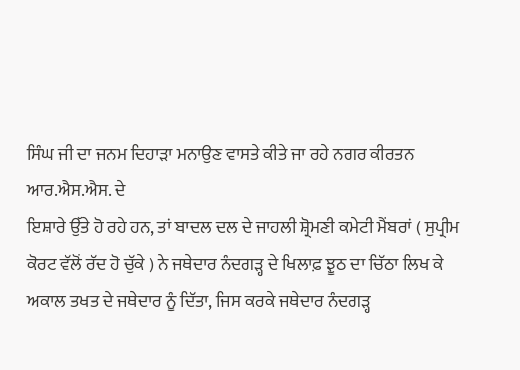ਸਿੰਘ ਜੀ ਦਾ ਜਨਮ ਦਿਹਾੜਾ ਮਨਾਉਣ ਵਾਸਤੇ ਕੀਤੇ ਜਾ ਰਹੇ ਨਗਰ ਕੀਰਤਨ ਆਰ.ਐਸ.ਐਸ. ਦੇ
ਇਸ਼ਾਰੇ ਉੱਤੇ ਹੋ ਰਹੇ ਹਨ, ਤਾਂ ਬਾਦਲ ਦਲ ਦੇ ਜਾਹਲੀ ਸ਼੍ਰੋਮਣੀ ਕਮੇਟੀ ਮੈਂਬਰਾਂ ( ਸੁਪ੍ਰੀਮ
ਕੋਰਟ ਵੱਲੋਂ ਰੱਦ ਹੋ ਚੁੱਕੇ ) ਨੇ ਜਥੇਦਾਰ ਨੰਦਗੜ੍ਹ ਦੇ ਖਿਲਾਫ਼ ਝੂਠ ਦਾ ਚਿੱਠਾ ਲਿਖ ਕੇ
ਅਕਾਲ ਤਖਤ ਦੇ ਜਥੇਦਾਰ ਨੂੰ ਦਿੱਤਾ, ਜਿਸ ਕਰਕੇ ਜਥੇਦਾਰ ਨੰਦਗੜ੍ਹ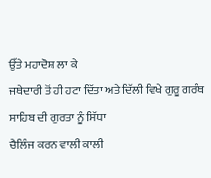ਉੱਤੇ ਮਹਾਦੋਸ਼ ਲਾ ਕੇ
ਜਥੇਦਾਰੀ ਤੋਂ ਹੀ ਹਟਾ ਦਿੱਤਾ ਅਤੇ ਦਿੱਲੀ ਵਿਖੇ ਗੁਰੂ ਗਰੰਥ ਸਾਹਿਬ ਦੀ ਗੁਰਤਾ ਨੂੰ ਸਿੱਧਾ
ਚੈਲਿੰਜ ਕਰਨ ਵਾਲੀ ਕਾਲੀ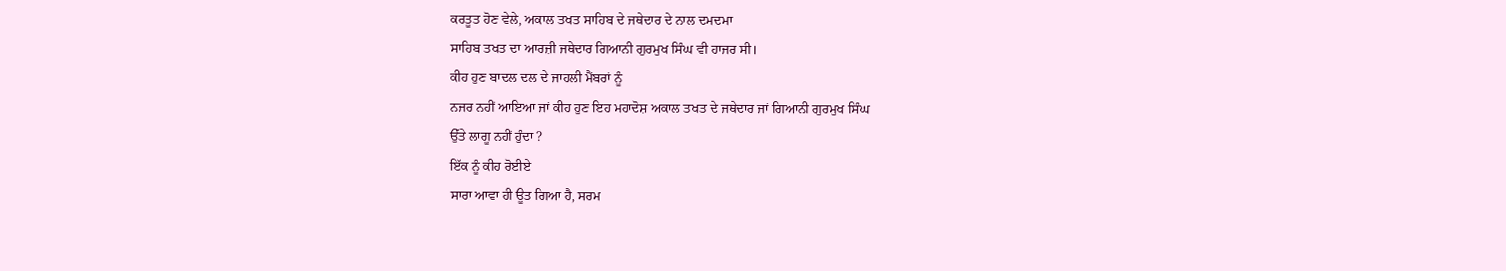ਕਰਤੂਤ ਹੋਣ ਵੇਲੇ, ਅਕਾਲ ਤਖਤ ਸਾਹਿਬ ਦੇ ਜਥੇਦਾਰ ਦੇ ਨਾਲ ਦਮਦਮਾ
ਸਾਹਿਬ ਤਖਤ ਦਾ ਆਰਜ਼ੀ ਜਥੇਦਾਰ ਗਿਆਨੀ ਗੁਰਮੁਖ ਸਿੰਘ ਵੀ ਹਾਜਰ ਸੀ।
ਕੀਹ ਹੁਣ ਬਾਦਲ ਦਲ ਦੇ ਜਾਹਲੀ ਮੈਂਬਰਾਂ ਨੂੰ
ਨਜਰ ਨਹੀਂ ਆਇਆ ਜਾਂ ਕੀਹ ਹੁਣ ਇਹ ਮਹਾਦੋਸ਼ ਅਕਾਲ ਤਖਤ ਦੇ ਜਥੇਦਾਰ ਜਾਂ ਗਿਆਨੀ ਗੁਰਮੁਖ ਸਿੰਘ
ਉੱਤੇ ਲਾਗੂ ਨਹੀਂ ਹੁੰਦਾ ?
ਇੱਕ ਨੂੰ ਕੀਹ ਰੋਈਏ
ਸਾਰਾ ਆਵਾ ਹੀ ਊਤ ਗਿਆ ਹੈ, ਸਰਮ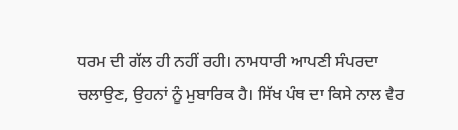ਧਰਮ ਦੀ ਗੱਲ ਹੀ ਨਹੀਂ ਰਹੀ। ਨਾਮਧਾਰੀ ਆਪਣੀ ਸੰਪਰਦਾ
ਚਲਾਉਣ, ਉਹਨਾਂ ਨੂੰ ਮੁਬਾਰਿਕ ਹੈ। ਸਿੱਖ ਪੰਥ ਦਾ ਕਿਸੇ ਨਾਲ ਵੈਰ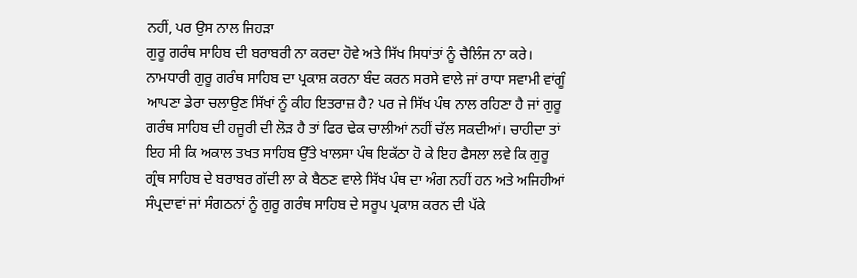ਨਹੀਂ, ਪਰ ਉਸ ਨਾਲ ਜਿਹੜਾ
ਗੁਰੂ ਗਰੰਥ ਸਾਹਿਬ ਦੀ ਬਰਾਬਰੀ ਨਾ ਕਰਦਾ ਹੋਵੇ ਅਤੇ ਸਿੱਖ ਸਿਧਾਂਤਾਂ ਨੂੰ ਚੈਲਿੰਜ ਨਾ ਕਰੇ।
ਨਾਮਧਾਰੀ ਗੁਰੂ ਗਰੰਥ ਸਾਹਿਬ ਦਾ ਪ੍ਰਕਾਸ਼ ਕਰਨਾ ਬੰਦ ਕਰਨ ਸਰਸੇ ਵਾਲੇ ਜਾਂ ਰਾਧਾ ਸਵਾਮੀ ਵਾਂਗੂੰ
ਆਪਣਾ ਡੇਰਾ ਚਲਾਉਣ ਸਿੱਖਾਂ ਨੂੰ ਕੀਹ ਇਤਰਾਜ਼ ਹੈ? ਪਰ ਜੇ ਸਿੱਖ ਪੰਥ ਨਾਲ ਰਹਿਣਾ ਹੈ ਜਾਂ ਗੁਰੂ
ਗਰੰਥ ਸਾਹਿਬ ਦੀ ਹਜੂਰੀ ਦੀ ਲੋੜ ਹੈ ਤਾਂ ਫਿਰ ਢੇਕ ਚਾਲੀਆਂ ਨਹੀਂ ਚੱਲ ਸਕਦੀਆਂ। ਚਾਹੀਦਾ ਤਾਂ
ਇਹ ਸੀ ਕਿ ਅਕਾਲ ਤਖਤ ਸਾਹਿਬ ਉੱਤੇ ਖਾਲਸਾ ਪੰਥ ਇਕੱਠਾ ਹੋ ਕੇ ਇਹ ਫੈਸਲਾ ਲਵੇ ਕਿ ਗੁਰੂ
ਗ੍ਰੰਥ ਸਾਹਿਬ ਦੇ ਬਰਾਬਰ ਗੱਦੀ ਲਾ ਕੇ ਬੈਠਣ ਵਾਲੇ ਸਿੱਖ ਪੰਥ ਦਾ ਅੰਗ ਨਹੀਂ ਹਨ ਅਤੇ ਅਜਿਹੀਆਂ
ਸੰਪ੍ਰਦਾਵਾਂ ਜਾਂ ਸੰਗਠਨਾਂ ਨੂੰ ਗੁਰੂ ਗਰੰਥ ਸਾਹਿਬ ਦੇ ਸਰੂਪ ਪ੍ਰਕਾਸ਼ ਕਰਨ ਦੀ ਪੱਕੇ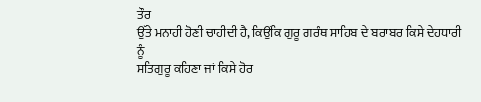ਤੌਰ
ਉੱਤੇ ਮਨਾਹੀ ਹੋਣੀ ਚਾਹੀਦੀ ਹੈ, ਕਿਉਂਕਿ ਗੁਰੂ ਗਰੰਥ ਸਾਹਿਬ ਦੇ ਬਰਾਬਰ ਕਿਸੇ ਦੇਹਧਾਰੀ ਨੂੰ
ਸਤਿਗੁਰੂ ਕਹਿਣਾ ਜਾਂ ਕਿਸੇ ਹੋਰ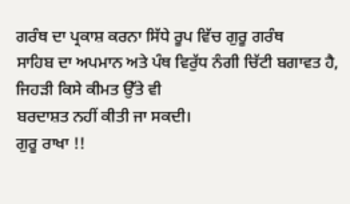ਗਰੰਥ ਦਾ ਪ੍ਰਕਾਸ਼ ਕਰਨਾ ਸਿੱਧੇ ਰੂਪ ਵਿੱਚ ਗੁਰੂ ਗਰੰਥ
ਸਾਹਿਬ ਦਾ ਅਪਮਾਨ ਅਤੇ ਪੰਥ ਵਿਰੁੱਧ ਨੰਗੀ ਚਿੱਟੀ ਬਗਾਵਤ ਹੈ, ਜਿਹੜੀ ਕਿਸੇ ਕੀਮਤ ਉੱਤੇ ਵੀ
ਬਰਦਾਸ਼ਤ ਨਹੀਂ ਕੀਤੀ ਜਾ ਸਕਦੀ।
ਗੁਰੂ ਰਾਖਾ !!